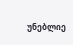უნებლიე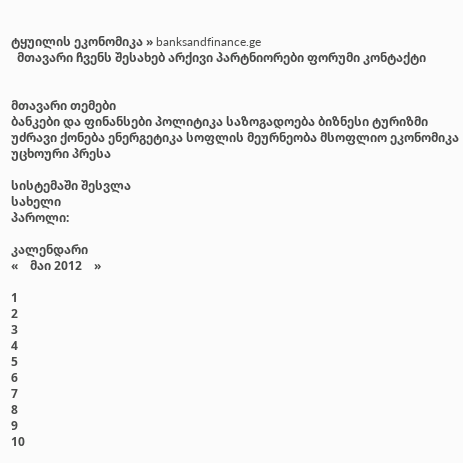ტყუილის ეკონომიკა » banksandfinance.ge
  მთავარი ჩვენს შესახებ არქივი პარტნიორები ფორუმი კონტაქტი


მთავარი თემები
ბანკები და ფინანსები პოლიტიკა საზოგადოება ბიზნესი ტურიზმი უძრავი ქონება ენერგეტიკა სოფლის მეურნეობა მსოფლიო ეკონომიკა უცხოური პრესა

სისტემაში შესვლა
სახელი
პაროლი:

კალენდარი
«    მაი 2012    »

1
2
3
4
5
6
7
8
9
10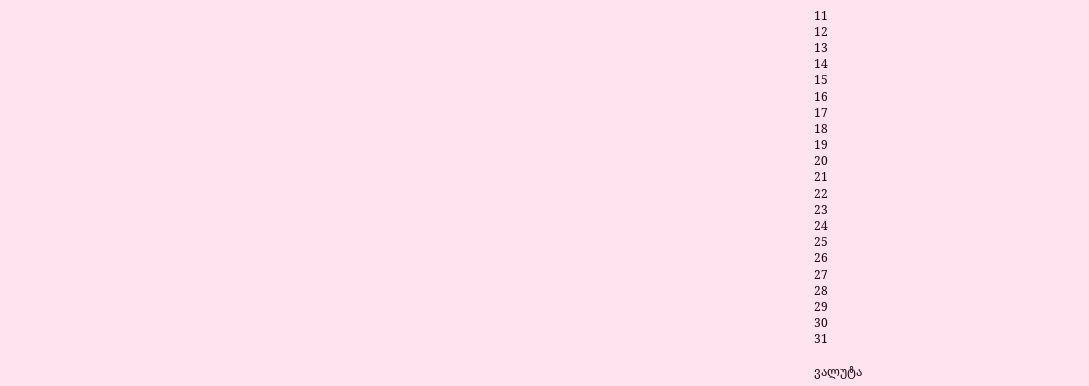11
12
13
14
15
16
17
18
19
20
21
22
23
24
25
26
27
28
29
30
31

ვალუტა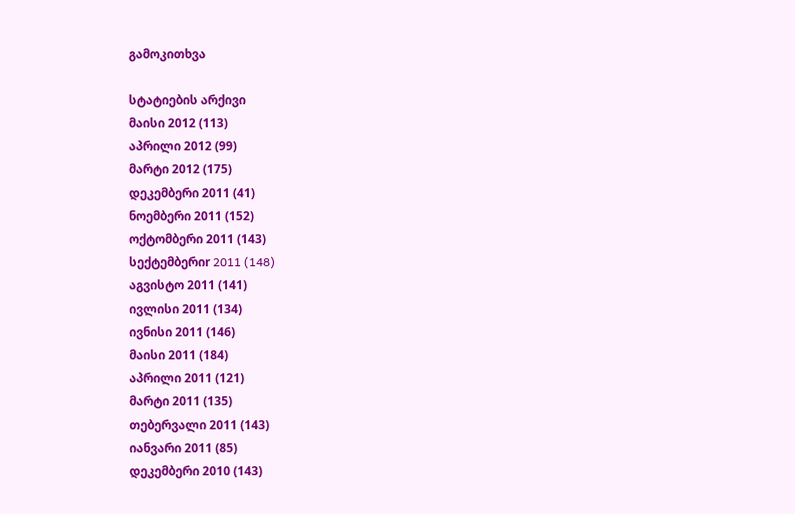გამოკითხვა

სტატიების არქივი
მაისი 2012 (113)
აპრილი 2012 (99)
მარტი 2012 (175)
დეკემბერი 2011 (41)
ნოემბერი 2011 (152)
ოქტომბერი 2011 (143)
სექტემბერიr 2011 (148)
აგვისტო 2011 (141)
ივლისი 2011 (134)
ივნისი 2011 (146)
მაისი 2011 (184)
აპრილი 2011 (121)
მარტი 2011 (135)
თებერვალი 2011 (143)
იანვარი 2011 (85)
დეკემბერი 2010 (143)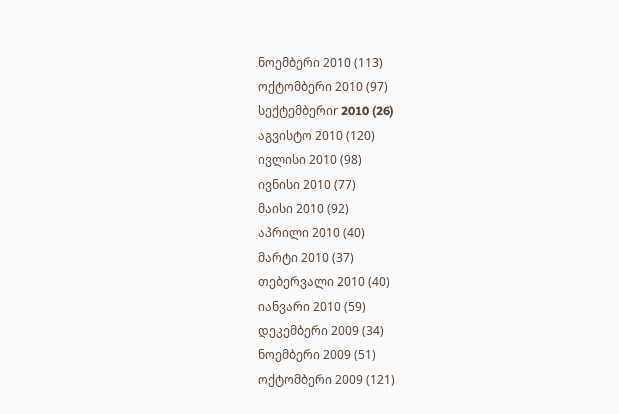ნოემბერი 2010 (113)
ოქტომბერი 2010 (97)
სექტემბერიr 2010 (26)
აგვისტო 2010 (120)
ივლისი 2010 (98)
ივნისი 2010 (77)
მაისი 2010 (92)
აპრილი 2010 (40)
მარტი 2010 (37)
თებერვალი 2010 (40)
იანვარი 2010 (59)
დეკემბერი 2009 (34)
ნოემბერი 2009 (51)
ოქტომბერი 2009 (121)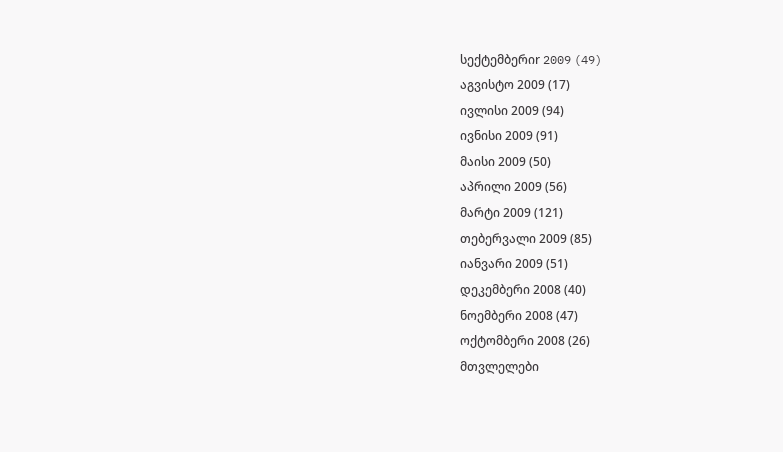სექტემბერიr 2009 (49)
აგვისტო 2009 (17)
ივლისი 2009 (94)
ივნისი 2009 (91)
მაისი 2009 (50)
აპრილი 2009 (56)
მარტი 2009 (121)
თებერვალი 2009 (85)
იანვარი 2009 (51)
დეკემბერი 2008 (40)
ნოემბერი 2008 (47)
ოქტომბერი 2008 (26)
მთვლელები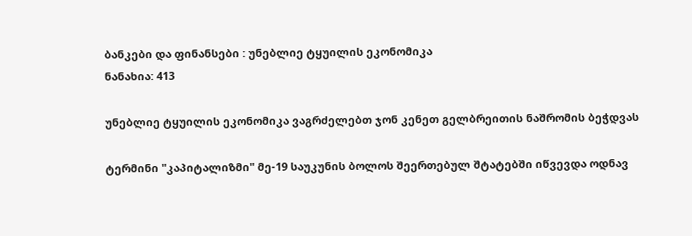ბანკები და ფინანსები : უნებლიე ტყუილის ეკონომიკა
ნანახია: 413

უნებლიე ტყუილის ეკონომიკა ვაგრძელებთ ჯონ კენეთ გელბრეითის ნაშრომის ბეჭდვას

ტერმინი "კაპიტალიზმი" მე-19 საუკუნის ბოლოს შეერთებულ შტატებში იწვევდა ოდნავ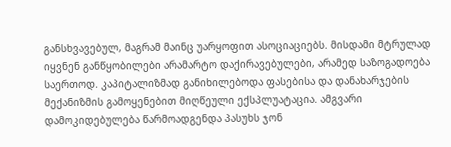განსხვავებულ, მაგრამ მაინც უარყოფით ასოციაციებს. მისდამი მტრულად იყვნენ განწყობილები არამარტო დაქირავებულები, არამედ საზოგადოება საერთოდ. კაპიტალიზმად განიხილებოდა ფასებისა და დანახარჯების მექანიზმის გამოყენებით მიღწეული ექსპლუატაცია. ამგვარი დამოკიდებულება წარმოადგენდა პასუხს ჯონ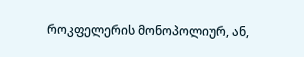როკფელერის მონოპოლიურ, ან,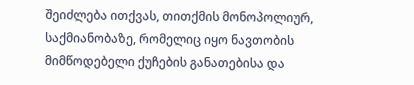შეიძლება ითქვას, თითქმის მონოპოლიურ, საქმიანობაზე, რომელიც იყო ნავთობის მიმწოდებელი ქუჩების განათებისა და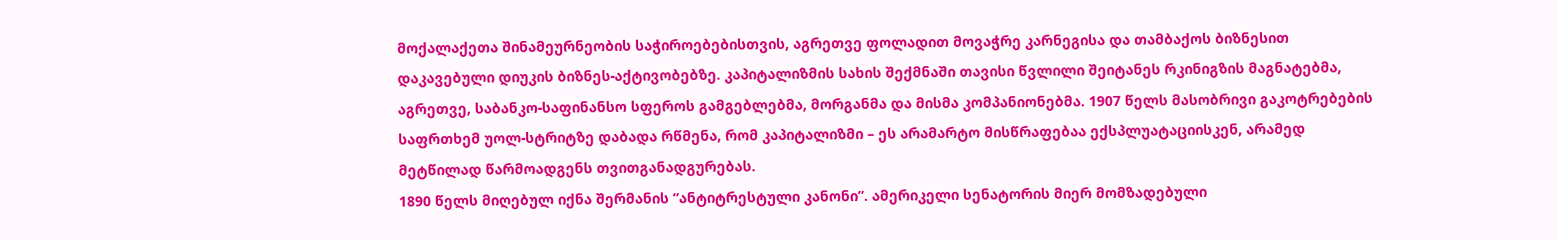მოქალაქეთა შინამეურნეობის საჭიროებებისთვის, აგრეთვე ფოლადით მოვაჭრე კარნეგისა და თამბაქოს ბიზნესით დაკავებული დიუკის ბიზნეს-აქტივობებზე. კაპიტალიზმის სახის შექმნაში თავისი წვლილი შეიტანეს რკინიგზის მაგნატებმა, აგრეთვე, საბანკო-საფინანსო სფეროს გამგებლებმა, მორგანმა და მისმა კომპანიონებმა. 1907 წელს მასობრივი გაკოტრებების საფრთხემ უოლ-სტრიტზე დაბადა რწმენა, რომ კაპიტალიზმი – ეს არამარტო მისწრაფებაა ექსპლუატაციისკენ, არამედ მეტწილად წარმოადგენს თვითგანადგურებას.
1890 წელს მიღებულ იქნა შერმანის ”ანტიტრესტული კანონი”. ამერიკელი სენატორის მიერ მომზადებული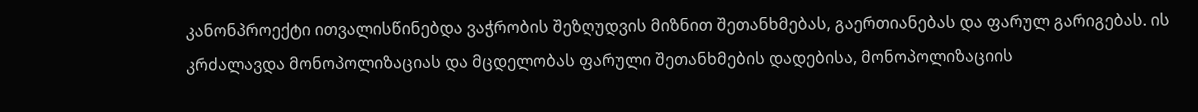კანონპროექტი ითვალისწინებდა ვაჭრობის შეზღუდვის მიზნით შეთანხმებას, გაერთიანებას და ფარულ გარიგებას. ის კრძალავდა მონოპოლიზაციას და მცდელობას ფარული შეთანხმების დადებისა, მონოპოლიზაციის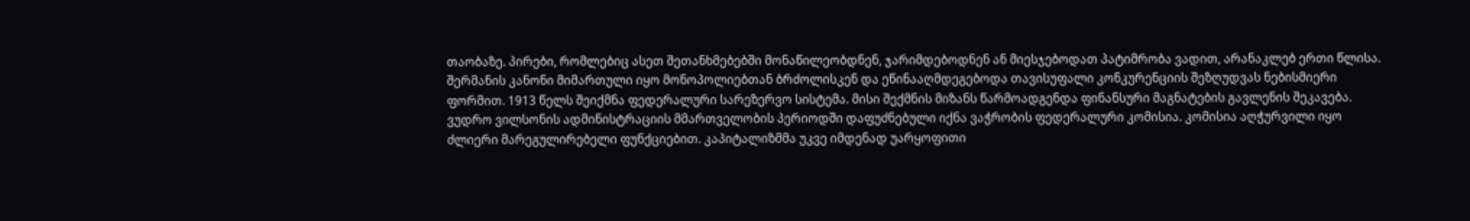თაობაზე. პირები, რომლებიც ასეთ შეთანხმებებში მონაწილეობდნენ, ჯარიმდებოდნენ ან მიესჯებოდათ პატიმრობა ვადით, არანაკლებ ერთი წლისა. შერმანის კანონი მიმართული იყო მონოპოლიებთან ბრძოლისკენ და ეწინააღმდეგებოდა თავისუფალი კონკურენციის შეზღუდვას ნებისმიერი ფორმით. 1913 წელს შეიქმნა ფედერალური სარეზერვო სისტემა. მისი შექმნის მიზანს წარმოადგენდა ფინანსური მაგნატების გავლენის შეკავება. ვუდრო ვილსონის ადმინისტრაციის მმართველობის პერიოდში დაფუძნებული იქნა ვაჭრობის ფედერალური კომისია. კომისია აღჭურვილი იყო ძლიერი მარეგულირებელი ფუნქციებით. კაპიტალიზმმა უკვე იმდენად უარყოფითი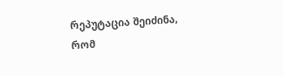რეპუტაცია შეიძინა, რომ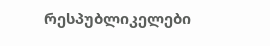რესპუბლიკელები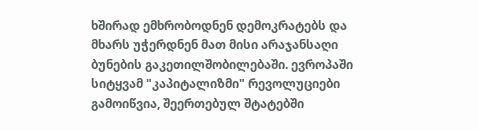ხშირად ემხრობოდნენ დემოკრატებს და მხარს უჭერდნენ მათ მისი არაჯანსაღი ბუნების გაკეთილშობილებაში. ევროპაში სიტყვამ "კაპიტალიზმი" რევოლუციები გამოიწვია, შეერთებულ შტატებში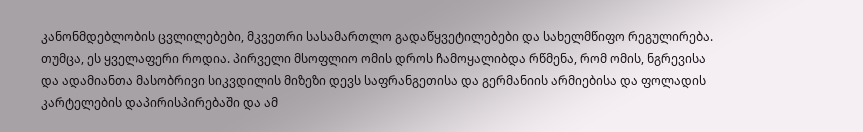კანონმდებლობის ცვლილებები, მკვეთრი სასამართლო გადაწყვეტილებები და სახელმწიფო რეგულირება.
თუმცა, ეს ყველაფერი როდია. პირველი მსოფლიო ომის დროს ჩამოყალიბდა რწმენა, რომ ომის, ნგრევისა და ადამიანთა მასობრივი სიკვდილის მიზეზი დევს საფრანგეთისა და გერმანიის არმიებისა და ფოლადის კარტელების დაპირისპირებაში და ამ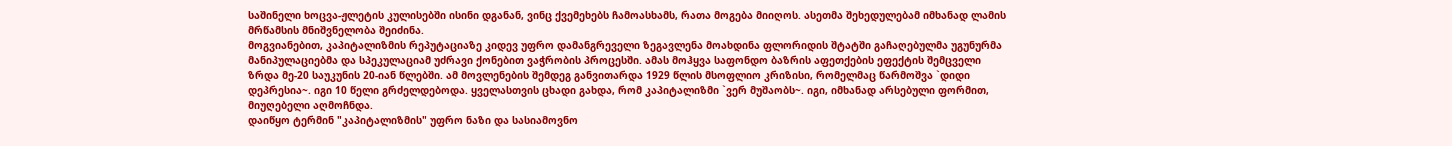საშინელი ხოცვა-ჟლეტის კულისებში ისინი დგანან, ვინც ქვემეხებს ჩამოასხამს, რათა მოგება მიიღოს. ასეთმა შეხედულებამ იმხანად ლამის მრწამსის მნიშვნელობა შეიძინა.
მოგვიანებით, კაპიტალიზმის რეპუტაციაზე კიდევ უფრო დამანგრეველი ზეგავლენა მოახდინა ფლორიდის შტატში გაჩაღებულმა უგუნურმა მანიპულაციებმა და სპეკულაციამ უძრავი ქონებით ვაჭრობის პროცესში. ამას მოჰყვა საფონდო ბაზრის აფეთქების ეფექტის შემცველი ზრდა მე-20 საუკუნის 20-იან წლებში. ამ მოვლენების შემდეგ განვითარდა 1929 წლის მსოფლიო კრიზისი, რომელმაც წარმოშვა `დიდი დეპრესია~. იგი 10 წელი გრძელდებოდა. ყველასთვის ცხადი გახდა, რომ კაპიტალიზმი `ვერ მუშაობს~. იგი, იმხანად არსებული ფორმით, მიუღებელი აღმოჩნდა.
დაიწყო ტერმინ "კაპიტალიზმის" უფრო ნაზი და სასიამოვნო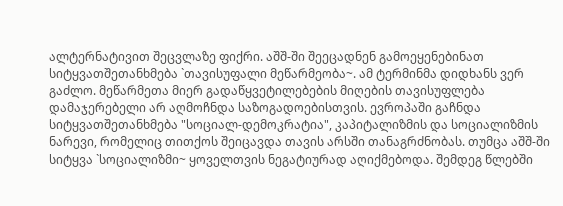ალტერნატივით შეცვლაზე ფიქრი. აშშ-ში შეეცადნენ გამოეყენებინათ სიტყვათშეთანხმება `თავისუფალი მეწარმეობა~. ამ ტერმინმა დიდხანს ვერ გაძლო. მეწარმეთა მიერ გადაწყვეტილებების მიღების თავისუფლება დამაჯერებელი არ აღმოჩნდა საზოგადოებისთვის. ევროპაში გაჩნდა სიტყვათშეთანხმება "სოციალ-დემოკრატია", კაპიტალიზმის და სოციალიზმის ნარევი, რომელიც თითქოს შეიცავდა თავის არსში თანაგრძნობას. თუმცა აშშ-ში სიტყვა `სოციალიზმი~ ყოველთვის ნეგატიურად აღიქმებოდა. შემდეგ წლებში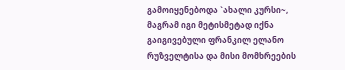გამოიყენებოდა `ახალი კურსი~, მაგრამ იგი მეტისმეტად იქნა გაიგივებული ფრანკილ ელანო რუზველტისა და მისი მომხრეების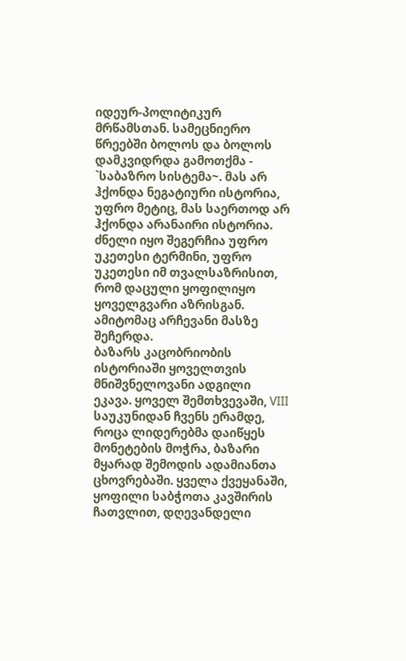იდეურ-პოლიტიკურ მრწამსთან. სამეცნიერო წრეებში ბოლოს და ბოლოს დამკვიდრდა გამოთქმა - `საბაზრო სისტემა~. მას არ ჰქონდა ნეგატიური ისტორია, უფრო მეტიც, მას საერთოდ არ ჰქონდა არანაირი ისტორია. ძნელი იყო შეგერჩია უფრო უკეთესი ტერმინი, უფრო უკეთესი იმ თვალსაზრისით, რომ დაცული ყოფილიყო ყოველგვარი აზრისგან. ამიტომაც არჩევანი მასზე შეჩერდა.
ბაზარს კაცობრიობის ისტორიაში ყოველთვის მნიშვნელოვანი ადგილი ეკავა. ყოველ შემთხვევაში, VIII საუკუნიდან ჩვენს ერამდე, როცა ლიდერებმა დაიწყეს მონეტების მოჭრა, ბაზარი მყარად შემოდის ადამიანთა ცხოვრებაში. ყველა ქვეყანაში, ყოფილი საბჭოთა კავშირის ჩათვლით, დღევანდელი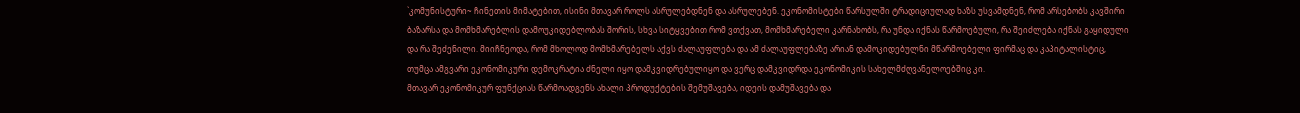`კომუნისტური~ ჩინეთის მიმატებით, ისინი მთავარ როლს ასრულებდნენ და ასრულებენ. ეკონომისტები წარსულში ტრადიციულად ხაზს უსვამდნენ, რომ არსებობს კავშირი ბაზარსა და მომხმარებლის დამოუკიდებლობას შორის, სხვა სიტყვებით რომ ვთქვათ, მომხმარებელი კარნახობს, რა უნდა იქნას წარმოებული, რა შეიძლება იქნას გაყიდული და რა შეძენილი. მიიჩნეოდა, რომ მხოლოდ მომხმარებელს აქვს ძალაუფლება და ამ ძალაუფლებაზე არიან დამოკიდებულნი მწარმოებელი ფირმაც და კაპიტალისტიც, თუმცა ამგვარი ეკონომიკური დემოკრატია ძნელი იყო დამკვიდრებულიყო და ვერც დამკვიდრდა ეკონომიკის სახელმძღვანელოებშიც კი.
მთავარ ეკონომიკურ ფუნქციას წარმოადგენს ახალი პროდუქტების შემუშავება, იდეის დამუშავება და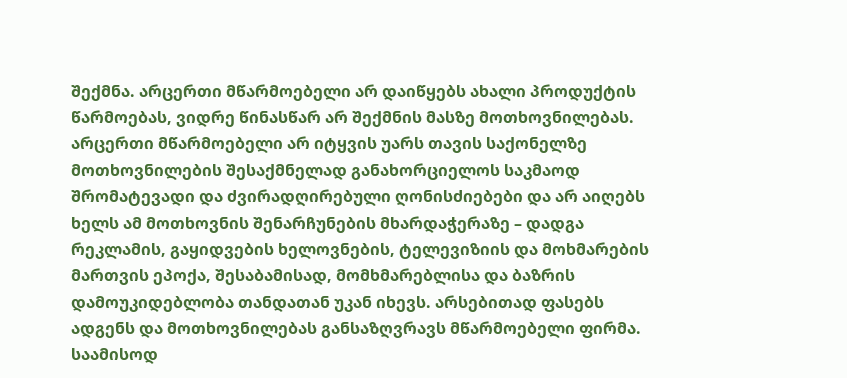შექმნა. არცერთი მწარმოებელი არ დაიწყებს ახალი პროდუქტის წარმოებას, ვიდრე წინასწარ არ შექმნის მასზე მოთხოვნილებას. არცერთი მწარმოებელი არ იტყვის უარს თავის საქონელზე მოთხოვნილების შესაქმნელად განახორციელოს საკმაოდ შრომატევადი და ძვირადღირებული ღონისძიებები და არ აიღებს ხელს ამ მოთხოვნის შენარჩუნების მხარდაჭერაზე – დადგა რეკლამის, გაყიდვების ხელოვნების, ტელევიზიის და მოხმარების მართვის ეპოქა, შესაბამისად, მომხმარებლისა და ბაზრის დამოუკიდებლობა თანდათან უკან იხევს. არსებითად ფასებს ადგენს და მოთხოვნილებას განსაზღვრავს მწარმოებელი ფირმა. საამისოდ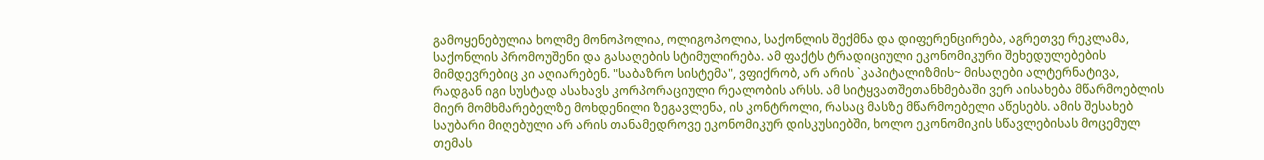გამოყენებულია ხოლმე მონოპოლია, ოლიგოპოლია, საქონლის შექმნა და დიფერენცირება, აგრეთვე რეკლამა, საქონლის პრომოუშენი და გასაღების სტიმულირება. ამ ფაქტს ტრადიციული ეკონომიკური შეხედულებების მიმდევრებიც კი აღიარებენ. "საბაზრო სისტემა", ვფიქრობ, არ არის `კაპიტალიზმის~ მისაღები ალტერნატივა, რადგან იგი სუსტად ასახავს კორპორაციული რეალობის არსს. ამ სიტყვათშეთანხმებაში ვერ აისახება მწარმოებლის მიერ მომხმარებელზე მოხდენილი ზეგავლენა, ის კონტროლი, რასაც მასზე მწარმოებელი აწესებს. ამის შესახებ საუბარი მიღებული არ არის თანამედროვე ეკონომიკურ დისკუსიებში, ხოლო ეკონომიკის სწავლებისას მოცემულ თემას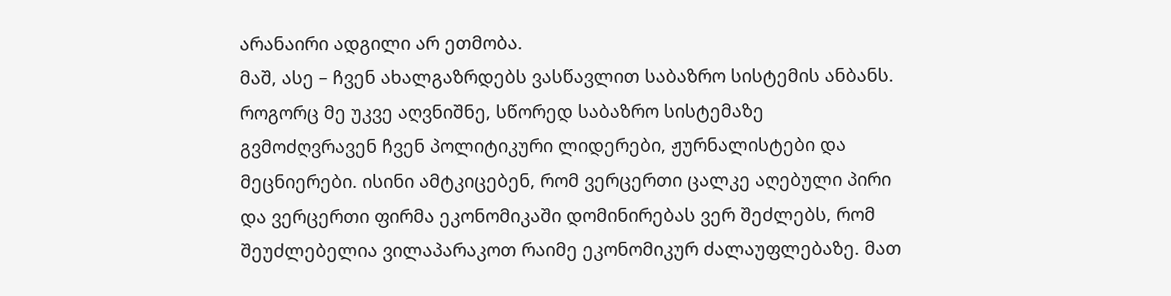არანაირი ადგილი არ ეთმობა.
მაშ, ასე – ჩვენ ახალგაზრდებს ვასწავლით საბაზრო სისტემის ანბანს. როგორც მე უკვე აღვნიშნე, სწორედ საბაზრო სისტემაზე გვმოძღვრავენ ჩვენ პოლიტიკური ლიდერები, ჟურნალისტები და მეცნიერები. ისინი ამტკიცებენ, რომ ვერცერთი ცალკე აღებული პირი და ვერცერთი ფირმა ეკონომიკაში დომინირებას ვერ შეძლებს, რომ შეუძლებელია ვილაპარაკოთ რაიმე ეკონომიკურ ძალაუფლებაზე. მათ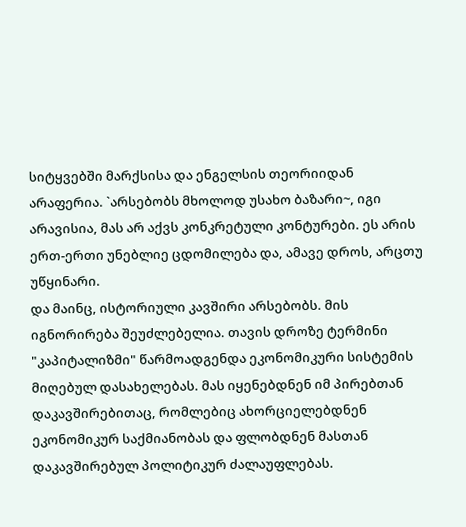სიტყვებში მარქსისა და ენგელსის თეორიიდან არაფერია. `არსებობს მხოლოდ უსახო ბაზარი~, იგი არავისია, მას არ აქვს კონკრეტული კონტურები. ეს არის ერთ-ერთი უნებლიე ცდომილება და, ამავე დროს, არცთუ უწყინარი.
და მაინც, ისტორიული კავშირი არსებობს. მის იგნორირება შეუძლებელია. თავის დროზე ტერმინი "კაპიტალიზმი" წარმოადგენდა ეკონომიკური სისტემის მიღებულ დასახელებას. მას იყენებდნენ იმ პირებთან დაკავშირებითაც, რომლებიც ახორციელებდნენ ეკონომიკურ საქმიანობას და ფლობდნენ მასთან დაკავშირებულ პოლიტიკურ ძალაუფლებას.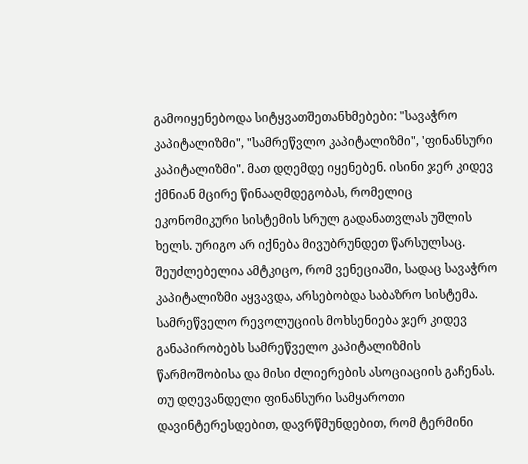გამოიყენებოდა სიტყვათშეთანხმებები: "სავაჭრო კაპიტალიზმი", "სამრეწვლო კაპიტალიზმი", 'ფინანსური კაპიტალიზმი". მათ დღემდე იყენებენ. ისინი ჯერ კიდევ ქმნიან მცირე წინააღმდეგობას, რომელიც ეკონომიკური სისტემის სრულ გადანათვლას უშლის ხელს. ურიგო არ იქნება მივუბრუნდეთ წარსულსაც. შეუძლებელია ამტკიცო, რომ ვენეციაში, სადაც სავაჭრო კაპიტალიზმი აყვავდა, არსებობდა საბაზრო სისტემა. სამრეწველო რევოლუციის მოხსენიება ჯერ კიდევ განაპირობებს სამრეწველო კაპიტალიზმის წარმოშობისა და მისი ძლიერების ასოციაციის გაჩენას. თუ დღევანდელი ფინანსური სამყაროთი დავინტერესდებით, დავრწმუნდებით, რომ ტერმინი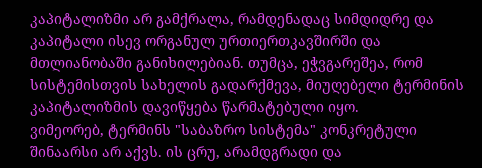კაპიტალიზმი არ გამქრალა, რამდენადაც სიმდიდრე და კაპიტალი ისევ ორგანულ ურთიერთკავშირში და მთლიანობაში განიხილებიან. თუმცა, ეჭვგარეშეა, რომ სისტემისთვის სახელის გადარქმევა, მიუღებელი ტერმინის კაპიტალიზმის დავიწყება წარმატებული იყო.
ვიმეორებ, ტერმინს "საბაზრო სისტემა" კონკრეტული შინაარსი არ აქვს. ის ცრუ, არამდგრადი და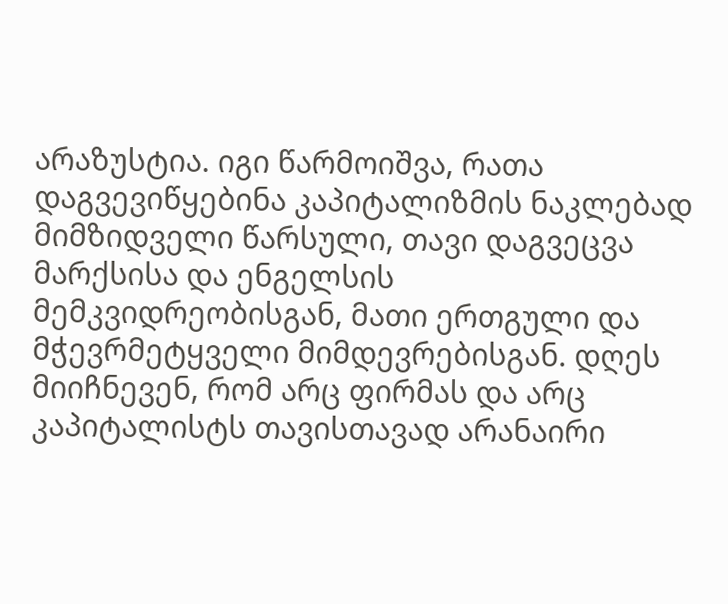არაზუსტია. იგი წარმოიშვა, რათა დაგვევიწყებინა კაპიტალიზმის ნაკლებად მიმზიდველი წარსული, თავი დაგვეცვა მარქსისა და ენგელსის მემკვიდრეობისგან, მათი ერთგული და მჭევრმეტყველი მიმდევრებისგან. დღეს მიიჩნევენ, რომ არც ფირმას და არც კაპიტალისტს თავისთავად არანაირი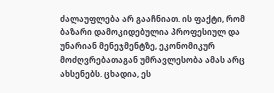ძალაუფლება არ გააჩნიათ. ის ფაქტი, რომ ბაზარი დამოკიდებულია პროფესიულ და უნარიან მენეჯმენტზე, ეკონომიკურ მოძღვრებათაგან უმრავლესობა ამას არც ახსენებს. ცხადია, ეს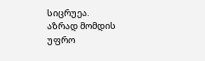სიცრუეა.
აზრად მომდის უფრო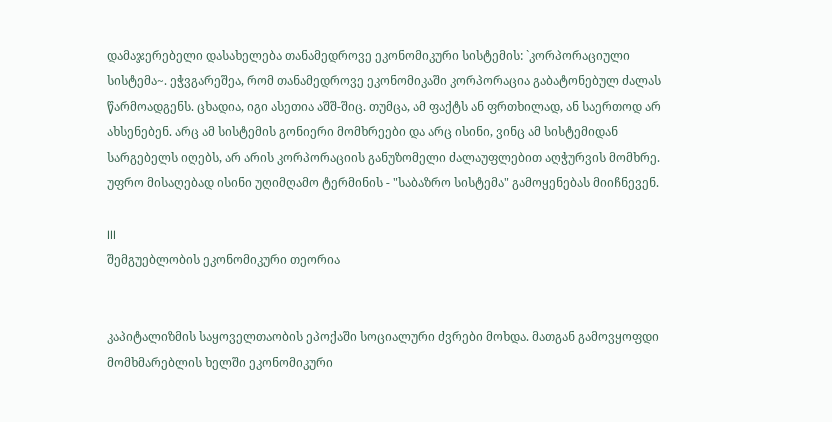დამაჯერებელი დასახელება თანამედროვე ეკონომიკური სისტემის: `კორპორაციული სისტემა~. ეჭვგარეშეა, რომ თანამედროვე ეკონომიკაში კორპორაცია გაბატონებულ ძალას წარმოადგენს. ცხადია, იგი ასეთია აშშ-შიც. თუმცა, ამ ფაქტს ან ფრთხილად, ან საერთოდ არ ახსენებენ. არც ამ სისტემის გონიერი მომხრეები და არც ისინი, ვინც ამ სისტემიდან სარგებელს იღებს, არ არის კორპორაციის განუზომელი ძალაუფლებით აღჭურვის მომხრე. უფრო მისაღებად ისინი უღიმღამო ტერმინის - "საბაზრო სისტემა" გამოყენებას მიიჩნევენ.

III
შემგუებლობის ეკონომიკური თეორია


კაპიტალიზმის საყოველთაობის ეპოქაში სოციალური ძვრები მოხდა. მათგან გამოვყოფდი მომხმარებლის ხელში ეკონომიკური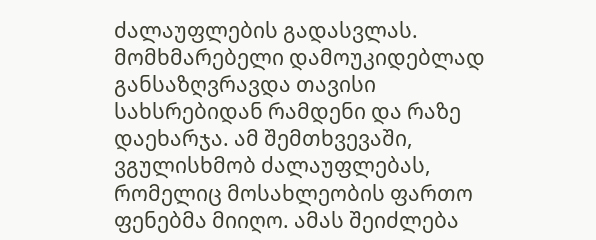ძალაუფლების გადასვლას. მომხმარებელი დამოუკიდებლად განსაზღვრავდა თავისი სახსრებიდან რამდენი და რაზე დაეხარჯა. ამ შემთხვევაში, ვგულისხმობ ძალაუფლებას, რომელიც მოსახლეობის ფართო ფენებმა მიიღო. ამას შეიძლება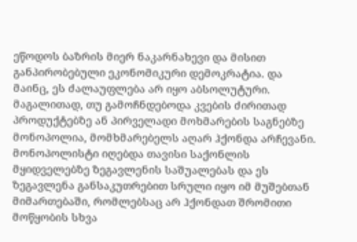ეწოდოს ბაზრის მიერ ნაკარნახევი და მისით განპირობებული ეკონომიკური დემოკრატია. და მაინც, ეს ძალაუფლება არ იყო აბსოლუტური. მაგალითად, თუ გამოჩნდებოდა კვების ძირითად პროდუქტებზე ან პირველადი მოხმარების საგნებზე მონოპოლია, მომხმარებელს აღარ ჰქონდა არჩევანი. მონოპოლისტი იღებდა თავისი საქონლის მყიდველებზე ზეგავლენის საშუალებას და ეს ზეგავლენა განსაკუთრებით სრული იყო იმ მუშებთან მიმართებაში, რომლებსაც არ ჰქონდათ შრომითი მოწყობის სხვა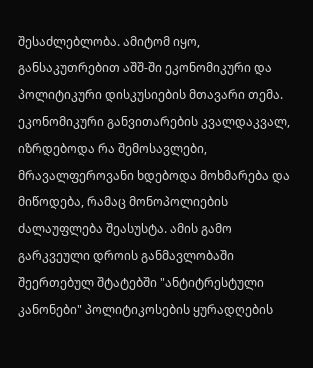შესაძლებლობა. ამიტომ იყო, განსაკუთრებით აშშ-ში ეკონომიკური და პოლიტიკური დისკუსიების მთავარი თემა.
ეკონომიკური განვითარების კვალდაკვალ, იზრდებოდა რა შემოსავლები, მრავალფეროვანი ხდებოდა მოხმარება და მიწოდება, რამაც მონოპოლიების ძალაუფლება შეასუსტა. ამის გამო გარკვეული დროის განმავლობაში შეერთებულ შტატებში "ანტიტრესტული კანონები" პოლიტიკოსების ყურადღების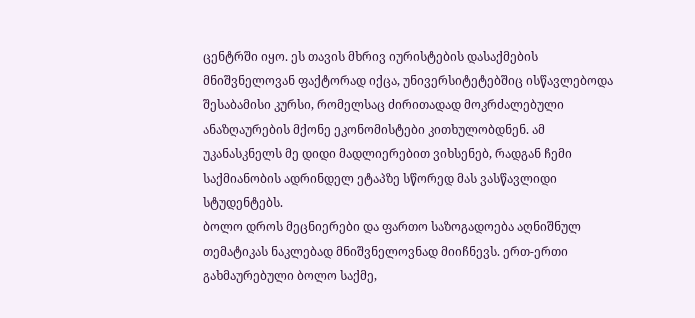ცენტრში იყო. ეს თავის მხრივ იურისტების დასაქმების მნიშვნელოვან ფაქტორად იქცა, უნივერსიტეტებშიც ისწავლებოდა შესაბამისი კურსი, რომელსაც ძირითადად მოკრძალებული ანაზღაურების მქონე ეკონომისტები კითხულობდნენ. ამ უკანასკნელს მე დიდი მადლიერებით ვიხსენებ, რადგან ჩემი საქმიანობის ადრინდელ ეტაპზე სწორედ მას ვასწავლიდი სტუდენტებს.
ბოლო დროს მეცნიერები და ფართო საზოგადოება აღნიშნულ თემატიკას ნაკლებად მნიშვნელოვნად მიიჩნევს. ერთ-ერთი გახმაურებული ბოლო საქმე,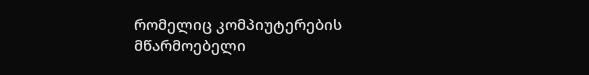რომელიც კომპიუტერების მწარმოებელი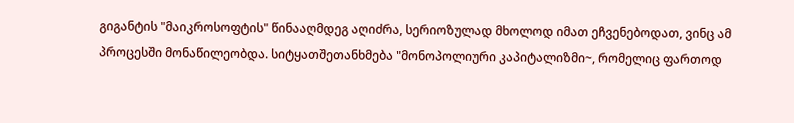გიგანტის "მაიკროსოფტის" წინააღმდეგ აღიძრა, სერიოზულად მხოლოდ იმათ ეჩვენებოდათ, ვინც ამ პროცესში მონაწილეობდა. სიტყათშეთანხმება "მონოპოლიური კაპიტალიზმი~, რომელიც ფართოდ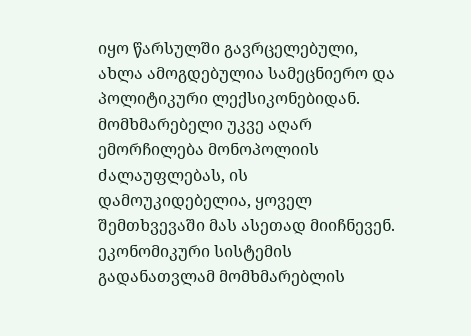იყო წარსულში გავრცელებული, ახლა ამოგდებულია სამეცნიერო და პოლიტიკური ლექსიკონებიდან. მომხმარებელი უკვე აღარ ემორჩილება მონოპოლიის ძალაუფლებას, ის დამოუკიდებელია, ყოველ შემთხვევაში მას ასეთად მიიჩნევენ. ეკონომიკური სისტემის გადანათვლამ მომხმარებლის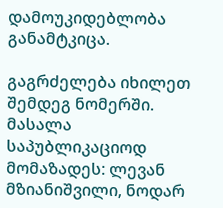დამოუკიდებლობა განამტკიცა.

გაგრძელება იხილეთ შემდეგ ნომერში.
მასალა საპუბლიკაციოდ მომაზადეს: ლევან მზიანიშვილი, ნოდარ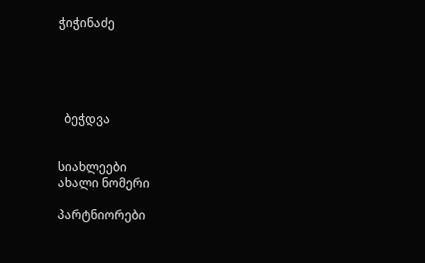ჭიჭინაძე





  ბეჭდვა


სიახლეები
ახალი ნომერი

პარტნიორები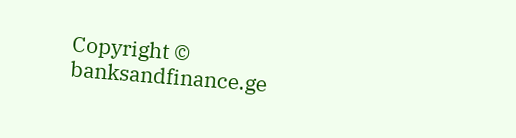Copyright © banksandfinance.ge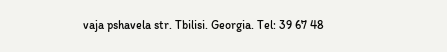vaja pshavela str. Tbilisi. Georgia. Tel: 39 67 48